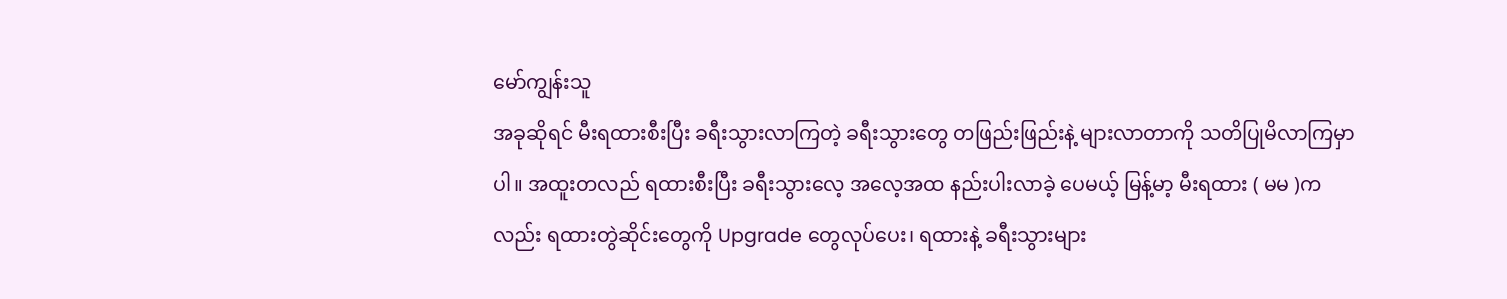မော်ကျွန်းသူ
အခုဆိုရင် မီးရထားစီးပြီး ခရီးသွားလာကြတဲ့ ခရီးသွားတွေ တဖြည်းဖြည်းနဲ့ များလာတာကို သတိပြုမိလာကြမှာပါ။ အထူးတလည် ရထားစီးပြီး ခရီးသွားလေ့ အလေ့အထ နည်းပါးလာခဲ့ ပေမယ့် မြန့်မာ့ မီးရထား ( မမ )ကလည်း ရထားတွဲဆိုင်းတွေကို Upgrade တွေလုပ်ပေး၊ ရထားနဲ့ ခရီးသွားများ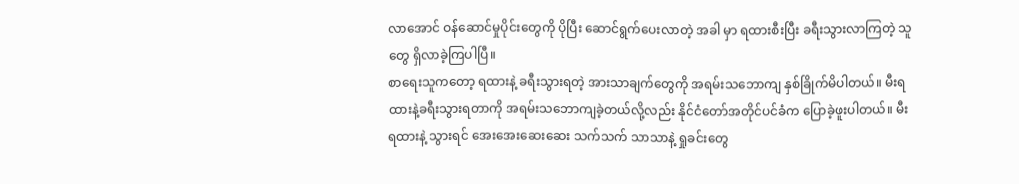လာအောင် ဝန်ဆောင်မှုပိုင်းတွေကို ပိုပြီး ဆောင်ရွက်ပေးလာတဲ့ အခါ မှာ ရထားစီးပြီး ခရီးသွားလာကြတဲ့ သူတွေ ရှိလာခဲ့ကြပါပြီ။
စာရေးသူကတော့ ရထားနဲ့ ခရီးသွားရတဲ့ အားသာချက်တွေကို အရမ်းသဘောကျ နှစ်ခြိုက်မိပါတယ်။ မီးရထားနဲ့ခရီးသွားရတာကို အရမ်းသဘောကျခဲ့တယ်လို့လည်း နိုင်ငံတော်အတိုင်ပင်ခံက ပြောခဲ့ဖူးပါတယ်။ မီးရထားနဲ့ သွားရင် အေးအေးဆေးဆေး သက်သက် သာသာနဲ့ ရှုခင်းတွေ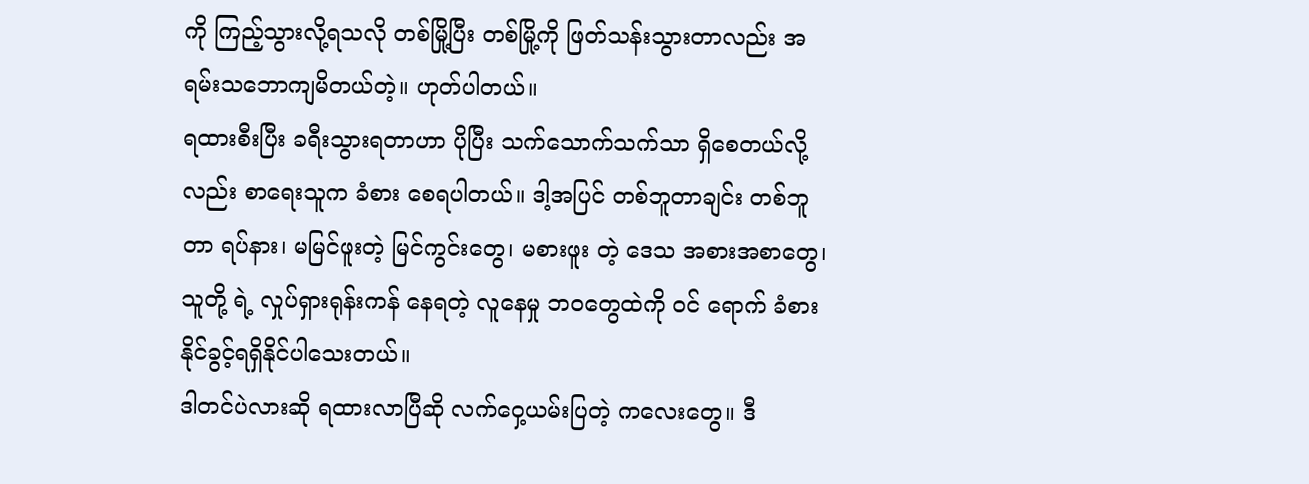ကို ကြည့်သွားလို့ရသလို တစ်မြို့ပြီး တစ်မြို့ကို ဖြတ်သန်းသွားတာလည်း အရမ်းသဘောကျမိတယ်တဲ့။ ဟုတ်ပါတယ်။
ရထားစီးပြီး ခရီးသွားရတာဟာ ပိုပြီး သက်သောက်သက်သာ ရှိစေတယ်လို့ လည်း စာရေးသူက ခံစား စေရပါတယ်။ ဒါ့အပြင် တစ်ဘူတာချင်း တစ်ဘူတာ ရပ်နား၊ မမြင်ဖူးတဲ့ မြင်ကွင်းတွေ၊ မစားဖူး တဲ့ ဒေသ အစားအစာတွေ၊ သူတို့ ရဲ့ လှုပ်ရှားရုန်းကန် နေရတဲ့ လူနေမှု ဘဝတွေထဲကို ဝင် ရောက် ခံစားနိုင်ခွင့်ရရှိနိုင်ပါသေးတယ်။
ဒါတင်ပဲလားဆို ရထားလာပြီဆို လက်ဝှေ့ယမ်းပြတဲ့ ကလေးတွေ။ ဒီ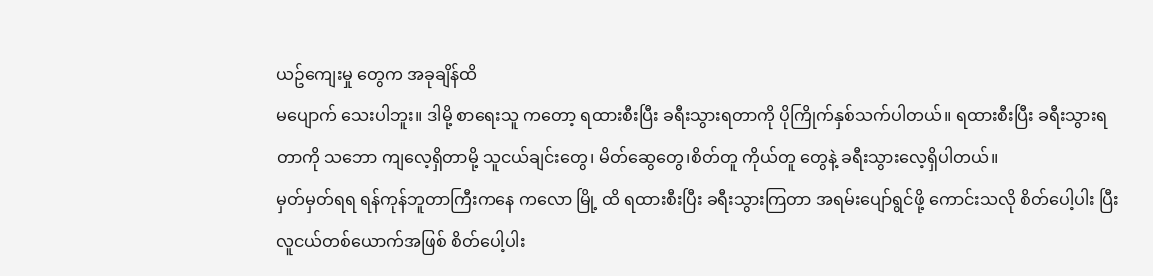ယဥ်ကျေးမှု တွေက အခုချိန်ထိ
မပျောက် သေးပါဘူး။ ဒါမို့ စာရေးသူ ကတော့ ရထားစီးပြီး ခရီးသွားရတာကို ပိုကြိုက်နှစ်သက်ပါတယ်။ ရထားစီးပြီး ခရီးသွားရတာကို သဘော ကျလေ့ရှိတာမို့ သူငယ်ချင်းတွေ၊ မိတ်ဆွေတွေ၊စိတ်တူ ကိုယ်တူ တွေနဲ့ ခရီးသွားလေ့ရှိပါတယ်။
မှတ်မှတ်ရရ ရန်ကုန်ဘူတာကြီးကနေ ကလော မြို့ ထိ ရထားစီးပြီး ခရီးသွားကြတာ အရမ်းပျော်ရွင်ဖို့ ကောင်းသလို စိတ်ပေါ့ပါး ပြီး လူငယ်တစ်ယောက်အဖြစ် စိတ်ပေါ့ပါး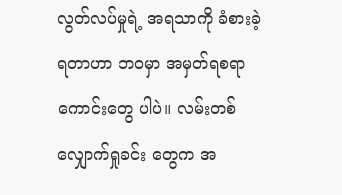လွတ်လပ်မှုရဲ့ အရသာကို ခံစားခဲ့ရတာဟာ ဘဝမှာ အမှတ်ရစရာကောင်းတွေ ပါပဲ။ လမ်းတစ်လျှောက်ရှုခင်း တွေက အ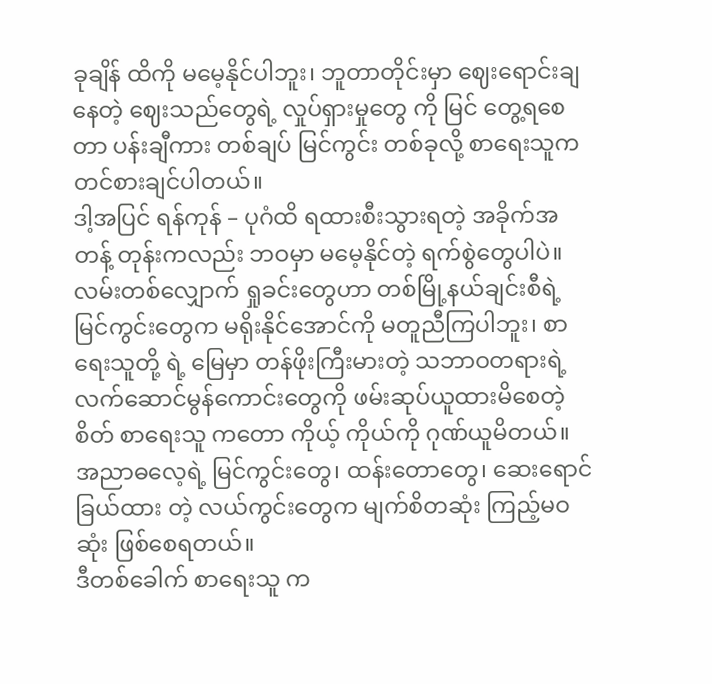ခုချိန် ထိကို မမေ့နိုင်ပါဘူး၊ ဘူတာတိုင်းမှာ ဈေးရောင်းချနေတဲ့ ဈေးသည်တွေရဲ့ လှုပ်ရှားမှုတွေ ကို မြင် တွေ့ရစေတာ ပန်းချီကား တစ်ချပ် မြင်ကွင်း တစ်ခုလို့ စာရေးသူက တင်စားချင်ပါတယ်။
ဒါ့အပြင် ရန်ကုန် – ပုဂံထိ ရထားစီးသွားရတဲ့ အခိုက်အတန့် တုန်းကလည်း ဘဝမှာ မမေ့နိုင်တဲ့ ရက်စွဲတွေပါပဲ။ လမ်းတစ်လျှောက် ရှုခင်းတွေဟာ တစ်မြို့နယ်ချင်းစီရဲ့ မြင်ကွင်းတွေက မရိုးနိုင်အောင်ကို မတူညီကြပါဘူး၊ စာရေးသူတို့ ရဲ့ မြေမှာ တန်ဖိုးကြီးမားတဲ့ သဘာဝတရားရဲ့ လက်ဆောင်မွန်ကောင်းတွေကို ဖမ်းဆုပ်ယူထားမိစေတဲ့ စိတ် စာရေးသူ ကတော ကိုယ့် ကိုယ်ကို ဂုဏ်ယူမိတယ်။ အညာဓလေ့ရဲ့ မြင်ကွင်းတွေ၊ ထန်းတောတွေ၊ ဆေးရောင်ခြယ်ထား တဲ့ လယ်ကွင်းတွေက မျက်စိတဆုံး ကြည့်မဝဆုံး ဖြစ်စေရတယ်။
ဒီတစ်ခေါက် စာရေးသူ က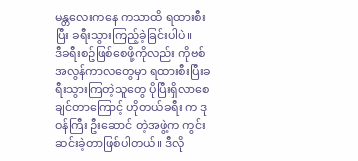မန္တလေးကနေ ကသာထိ ရထားစီးပြီး ခရီးသွားကြည့်ခဲ့ခြင်းပါပဲ။
ဒီခရီးစဥ်ဖြစ်စေဖို့ကိုလည်း ကိုဗစ်အလွန်ကာလတွေမှာ ရထားစီးပြီးခရီးသွားကြတဲ့သူတွေ ပိုပြီးရှိလာစေချင်တာကြောင့် ဟိုတယ်ခရီး က ဒုဝန်ကြီး ဦးဆောင် တဲ့အဖွဲ့က ကွင်းဆင်းခဲ့တာဖြစ်ပါတယ်။ ဒီလို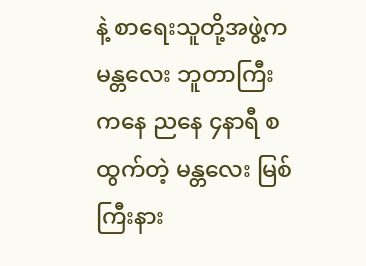နဲ့ စာရေးသူတို့အဖွဲ့ကမန္တလေး ဘူတာကြီး ကနေ ညနေ ၄နာရီ စထွက်တဲ့ မန္တလေး မြစ်ကြီးနား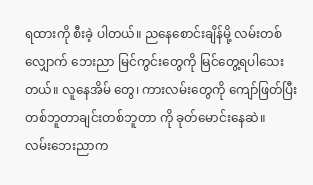ရထားကို စီးခဲ့ ပါတယ်။ ညနေစောင်းချိန်မို့ လမ်းတစ်လျှောက် ဘေးညာ မြင်ကွင်းတွေကို မြင်တွေ့ရပါသေးတယ်။ လူနေအိမ် တွေ၊ ကားလမ်းတွေကို ကျော်ဖြတ်ပြီး တစ်ဘူတာချင်းတစ်ဘူတာ ကို ခုတ်မောင်းနေဆဲ။
လမ်းဘေးညာက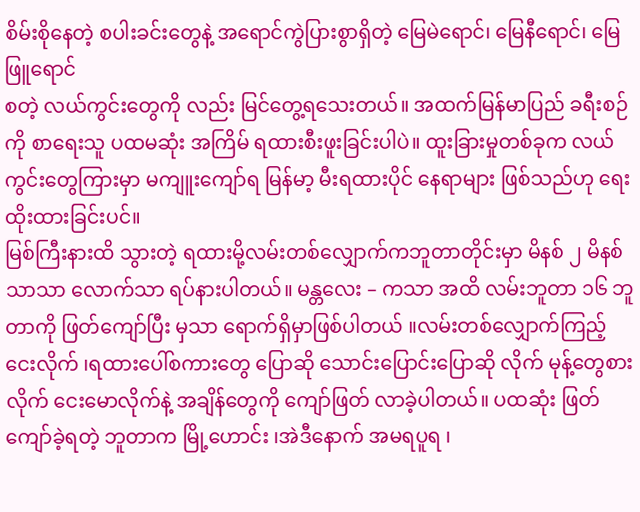စိမ်းစိုနေတဲ့ စပါးခင်းတွေနဲ့ အရောင်ကွဲပြားစွာရှိတဲ့ မြေမဲရောင်၊ မြေနီရောင်၊ မြေဖြူရောင်
စတဲ့ လယ်ကွင်းတွေကို လည်း မြင်တွေ့ရသေးတယ်။ အထက်မြန်မာပြည် ခရီးစဉ်ကို စာရေးသူ ပထမဆုံး အကြိမ် ရထားစီးဖူးခြင်းပါပဲ။ ထူးခြားမှုတစ်ခုက လယ်ကွင်းတွေကြားမှာ မကျူးကျော်ရ မြန်မာ့ မီးရထားပိုင် နေရာများ ဖြစ်သည်ဟု ရေးထိုးထားခြင်းပင်။
မြစ်ကြီးနားထိ သွားတဲ့ ရထားမို့လမ်းတစ်လျှောက်ကဘူတာတိုင်းမှာ မိနစ် ၂ မိနစ် သာသာ လောက်သာ ရပ်နားပါတယ်။ မန္တလေး – ကသာ အထိ လမ်းဘူတာ ၁၆ ဘူတာကို ဖြတ်ကျော်ပြီး မှသာ ရောက်ရှိမှာဖြစ်ပါတယ် ။လမ်းတစ်လျှောက်ကြည့်ငေးလိုက် ၊ရထားပေါ်စကားတွေ ပြောဆို သောင်းပြောင်းပြောဆို လိုက် မုန့်တွေစားလိုက် ငေးမောလိုက်နဲ့ အချိန်တွေကို ကျော်ဖြတ် လာခဲ့ပါတယ်။ ပထဆုံး ဖြတ်ကျော်ခဲ့ရတဲ့ ဘူတာက မြို့ဟောင်း ၊အဲဒီနောက် အမရပူရ ၊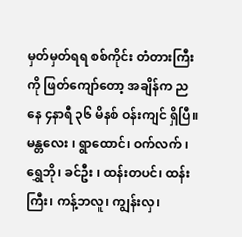မှတ်မှတ်ရရ စစ်ကိုင်း တံတားကြီးကို ဖြတ်ကျော်တော့ အချိန်က ညနေ ၄နာရီ ၃၆ မိနစ် ဝန်းကျင် ရှိပြီ။
မန္တလေး ၊ ရွာထောင်၊ ဝက်လက် ၊ ရွှေဘို၊ ခင်ဦး ၊ ထန်းတပင်၊ ထန်းကြီး၊ ကန့်ဘလူ၊ ကျွန်းလှ၊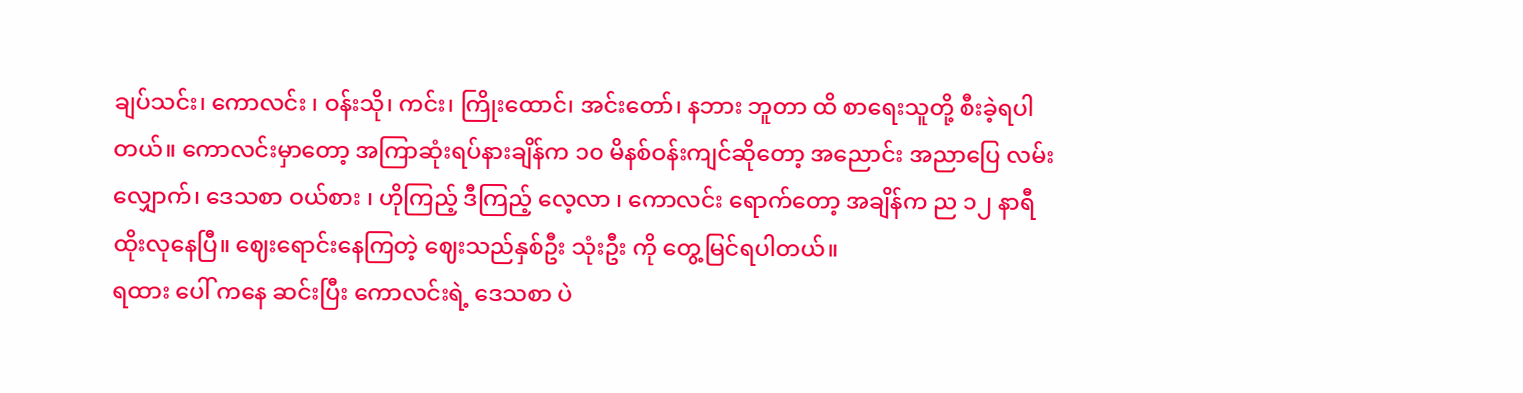ချပ်သင်း၊ ကောလင်း ၊ ဝန်းသို၊ ကင်း၊ ကြိုးထောင်၊ အင်းတော်၊ နဘား ဘူတာ ထိ စာရေးသူတို့ စီးခဲ့ရပါတယ်။ ကောလင်းမှာတော့ အကြာဆုံးရပ်နားချိန်က ၁၀ မိနစ်ဝန်းကျင်ဆိုတော့ အညောင်း အညာပြေ လမ်းလျှောက်၊ ဒေသစာ ဝယ်စား ၊ ဟိုကြည့် ဒီကြည့် လေ့လာ ၊ ကောလင်း ရောက်တော့ အချိန်က ည ၁၂ နာရီ ထိုးလုနေပြီ။ ဈေးရောင်းနေကြတဲ့ ဈေးသည်နှစ်ဦး သုံးဦး ကို တွေ့မြင်ရပါတယ်။
ရထား ပေါ် ကနေ ဆင်းပြီး ကောလင်းရဲ့ ဒေသစာ ပဲ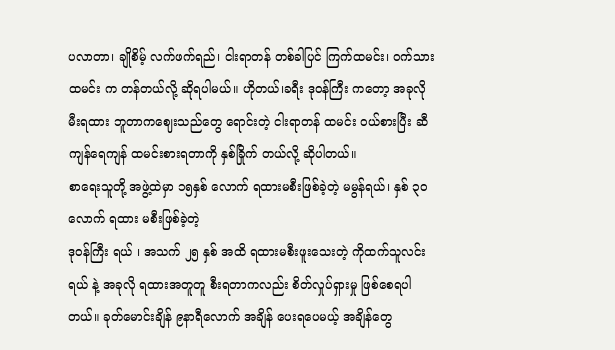ပလာတာ၊ ချိုစိမ့် လက်ဖက်ရည်၊ ငါးရာတန် တစ်ခါပြင် ကြက်ထမင်း၊ ဝက်သားထမင်း က တန်တယ်လို့ ဆိုရပါမယ်။ ဟိုတယ်၊ခရီး ဒုဝန်ကြီး ကတော့ အခုလို မီးရထား ဘူတာကဈေးသည်တွေ ရောင်းတဲ့ ငါးရာတန် ထမင်း ဝယ်စားပြီး ဆီကျန်ရေကျန် ထမင်းစားရတာကို နှစ်ခြိုက် တယ်လို့ ဆိုပါတယ်။
စာရေးသူတို့ အဖွဲ့ထဲမှာ ၁၅နှစ် လောက် ရထားမစီးဖြစ်ခဲ့တဲ့ မမွန်ရယ်၊ နှစ် ၃၀ လောက် ရထား မစီးဖြစ်ခဲ့တဲ့
ဒုဝန်ကြီး ရယ် ၊ အသက် ၂၅ နှစ် အထိ ရထားမစီးဖူးသေးတဲ့ ကိုထက်သူလင်း ရယ် နဲ့ အခုလို ရထားအတူတူ စီးရတာကလည်း စိတ်လှုပ်ရှားမှု ဖြစ်စေရပါတယ်။ ခုတ်မောင်းချိန် ၉နာရီလောက် အချိန် ပေးရပေမယ့် အချိန်တွေ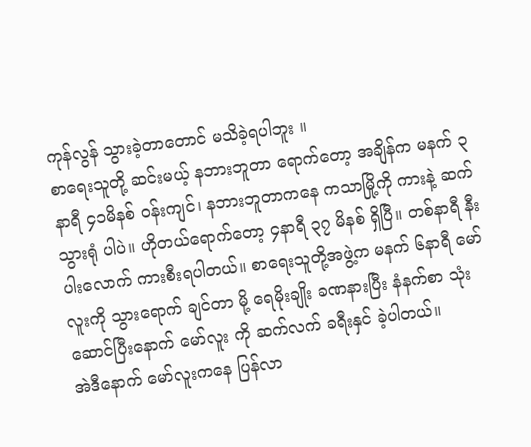ကုန်လွန် သွားခဲ့တာတောင် မသိခဲ့ရပါဘူး ။
စာရေးသူတို့ ဆင်းမယ့် နဘားဘူတာ ရောက်တော့ အချိန်က မနက် ၃နာရီ ၄၁မိနစ် ဝန်းကျင်၊ နဘားဘူတာကနေ ကသာမြို့ကို ကားနဲ့ ဆက်သွားရုံ ပါပဲ။ ဟိုတယ်ရောက်တော့ ၄နာရီ ၃၇ မိနစ် ရှိပြီ။ တစ်နာရီ နီးပါးလောက် ကားစီးရပါတယ်။ စာရေးသူတို့အဖွဲ့က မနက် ၆နာရီ မော်လူးကို သွားရောက် ချင်တာ မို့ ရေမိုးချိုး ခဏနားပြီး နံနက်စာ သုံးဆောင်ပြီးနောက် မော်လူး ကို ဆက်လက် ခရီးနှင် ခဲ့ပါတယ်။
အဲဒီနောက် မော်လူးကနေ ပြန်လာ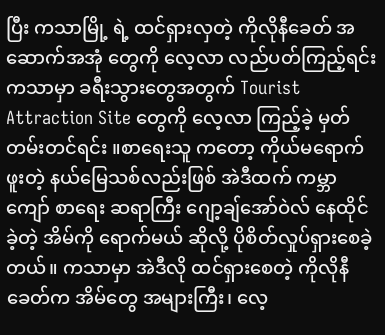ပြီး ကသာမြို့ ရဲ့ ထင်ရှားလှတဲ့ ကိုလိုနီခေတ် အဆောက်အအုံ တွေကို လေ့လာ လည်ပတ်ကြည့်ရင်း ကသာမှာ ခရီးသွားတွေအတွက် Tourist Attraction Site တွေကို လေ့လာ ကြည့်ခဲ့ မှတ်တမ်းတင်ရင်း ။စာရေးသူ ကတော့ ကိုယ်မရောက်ဖူးတဲ့ နယ်မြေသစ်လည်းဖြစ် အဲဒီထက် ကမ္ဘာကျော် စာရေး ဆရာကြီး ဂျော့ချ်အော်ဝဲလ် နေထိုင်ခဲ့တဲ့ အိမ်ကို ရောက်မယ် ဆိုလို့ ပိုစိတ်လှုပ်ရှားစေခဲ့တယ်။ ကသာမှာ အဲဒီလို ထင်ရှားစေတဲ့ ကိုလိုနီခေတ်က အိမ်တွေ အများကြီး၊ လေ့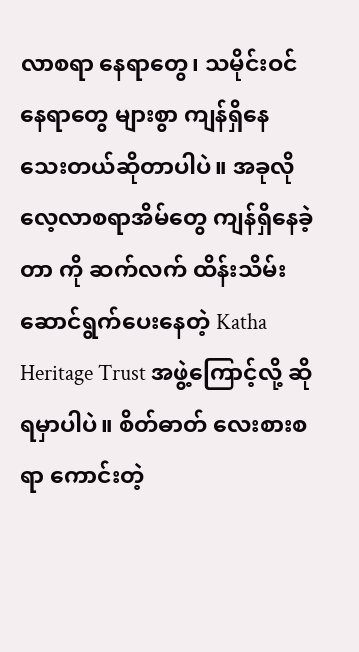လာစရာ နေရာတွေ၊ သမိုင်းဝင် နေရာတွေ များစွာ ကျန်ရှိနေသေးတယ်ဆိုတာပါပဲ။ အခုလို လေ့လာစရာအိမ်တွေ ကျန်ရှိနေခဲ့တာ ကို ဆက်လက် ထိန်းသိမ်း ဆောင်ရွက်ပေးနေတဲ့ Katha Heritage Trust အဖွဲ့ကြောင့်လို့ ဆိုရမှာပါပဲ။ စိတ်ဓာတ် လေးစားစရာ ကောင်းတဲ့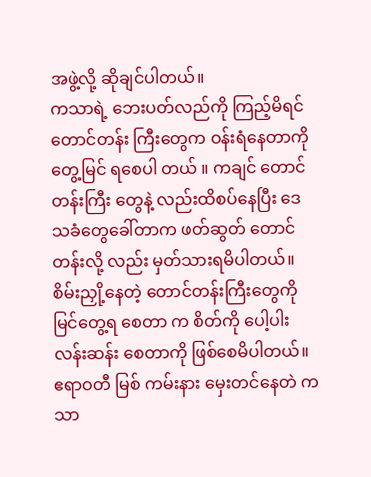အဖွဲ့လို့ ဆိုချင်ပါတယ်။
ကသာရဲ့ ဘေးပတ်လည်ကို ကြည့်မိရင် တောင်တန်း ကြီးတွေက ဝန်းရံနေတာကို တွေ့မြင် ရစေပါ တယ် ။ ကချင် တောင်တန်းကြီး တွေနဲ့ လည်းထိစပ်နေပြီး ဒေသခံတွေခေါ်တာက ဖတ်ဆွတ် တောင်တန်းလို့ လည်း မှတ်သားရမိပါတယ်။ စိမ်းညှို့နေတဲ့ တောင်တန်းကြီးတွေကို မြင်တွေ့ရ စေတာ က စိတ်ကို ပေါ့ပါးလန်းဆန်း စေတာကို ဖြစ်စေမိပါတယ်။ ဧရာဝတီ မြစ် ကမ်းနား မှေးတင်နေတဲ ကသာ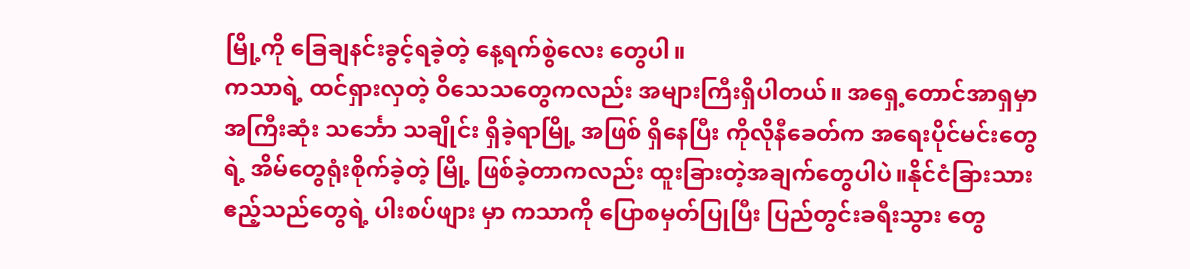မြို့ကို ခြေချနင်းခွင့်ရခဲ့တဲ့ နေ့ရက်စွဲလေး တွေပါ။
ကသာရဲ့ ထင်ရှားလှတဲ့ ဝိသေသတွေကလည်း အများကြီးရှိပါတယ်။ အရှေ့တောင်အာရှမှာ အကြီးဆုံး သင်္ဘော သချိုင်း ရှိခဲ့ရာမြို့ အဖြစ် ရှိနေပြီး ကိုလိုနီခေတ်က အရေးပိုင်မင်းတွေရဲ့ အိမ်တွေရုံးစိုက်ခဲ့တဲ့ မြို့ ဖြစ်ခဲ့တာကလည်း ထူးခြားတဲ့အချက်တွေပါပဲ။နိုင်ငံခြားသား ဧည့်သည်တွေရဲ့ ပါးစပ်ဖျား မှာ ကသာကို ပြောစမှတ်ပြုပြီး ပြည်တွင်းခရီးသွား တွေ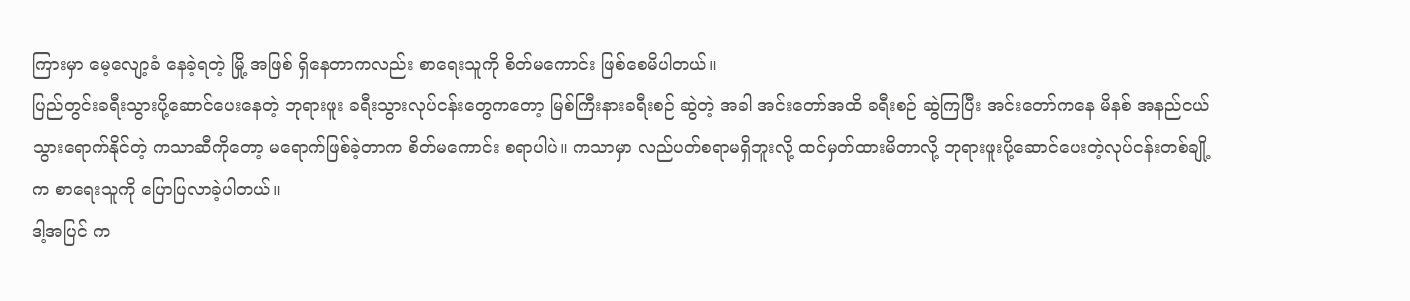ကြားမှာ မေ့လျော့ခံ နေခဲ့ရတဲ့ မြို့ အဖြစ် ရှိနေတာကလည်း စာရေးသူကို စိတ်မကောင်း ဖြစ်စေမိပါတယ်။
ပြည်တွင်းခရီးသွားပို့ဆောင်ပေးနေတဲ့ ဘုရားဖူး ခရီးသွားလုပ်ငန်းတွေကတော့ မြစ်ကြီးနားခရီးစဉ် ဆွဲတဲ့ အခါ အင်းတော်အထိ ခရီးစဉ် ဆွဲကြပြီး အင်းတော်ကနေ မိနစ် အနည်ငယ်သွားရောက်နိုင်တဲ့ ကသာဆီကိုတော့ မရောက်ဖြစ်ခဲ့တာက စိတ်မကောင်း စရာပါပဲ။ ကသာမှာ လည်ပတ်စရာမရှိဘူးလို့ ထင်မှတ်ထားမိတာလို့ ဘုရားဖူးပို့ဆောင်ပေးတဲ့လုပ်ငန်းတစ်ချို့က စာရေးသူကို ပြောပြလာခဲ့ပါတယ်။
ဒါ့အပြင် က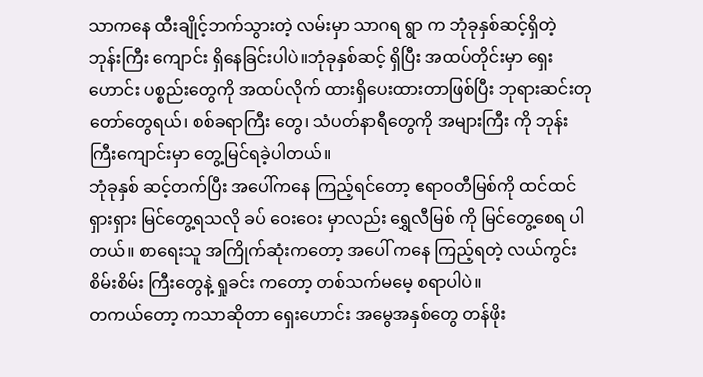သာကနေ ထီးချိုင့်ဘက်သွားတဲ့ လမ်းမှာ သာဂရ ရွာ က ဘုံခုနှစ်ဆင့်ရှိတဲ့ ဘုန်းကြီး ကျောင်း ရှိနေခြင်းပါပဲ။ဘုံခုနှစ်ဆင့် ရှိပြီး အထပ်တိုင်းမှာ ရှေးဟောင်း ပစ္စည်းတွေကို အထပ်လိုက် ထားရှိပေးထားတာဖြစ်ပြီး ဘုရားဆင်းတုတော်တွေရယ်၊ စစ်ခရာကြီး တွေ၊ သံပတ်နာရီတွေကို အများကြီး ကို ဘုန်းကြီးကျောင်းမှာ တွေ့မြင်ရခဲ့ပါတယ်။
ဘုံခုနှစ် ဆင့်တက်ပြီး အပေါ်ကနေ ကြည့်ရင်တော့ ဧရာဝတီမြစ်ကို ထင်ထင်ရှားရှား မြင်တွေ့ရသလို ခပ် ဝေးဝေး မှာလည်း ရွှေလီမြစ် ကို မြင်တွေ့စေရ ပါတယ်။ စာရေးသူ အကြိုက်ဆုံးကတော့ အပေါ် ကနေ ကြည့်ရတဲ့ လယ်ကွင်း စိမ်းစိမ်း ကြီးတွေနဲ့ ရှုခင်း ကတော့ တစ်သက်မမေ့ စရာပါပဲ။
တကယ်တော့ ကသာဆိုတာ ရှေးဟောင်း အမွေအနှစ်တွေ တန်ဖိုး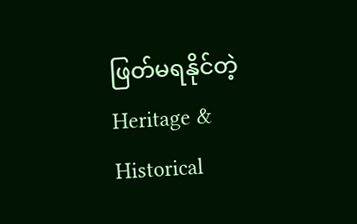ဖြတ်မရနိုင်တဲ့ Heritage & Historical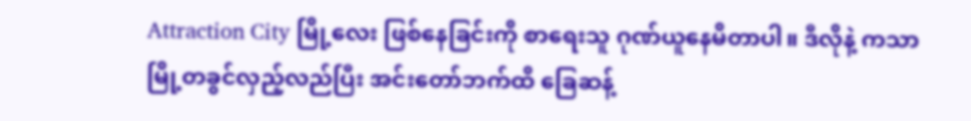Attraction City မြို့လေး ဖြစ်နေခြင်းကို စာရေးသူ ဂုဏ်ယူနေမိတာပါ။ ဒီလိုနဲ့ ကသာမြို့တခွင်လှည့်လည်ပြီး အင်းတော်ဘက်ထိ ခြေဆန့်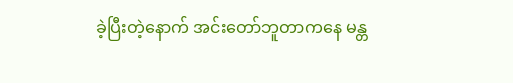ခဲ့ပြီးတဲ့နောက် အင်းတော်ဘူတာကနေ မန္တ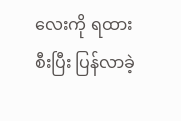လေးကို ရထားစီးပြီး ပြန်လာခဲ့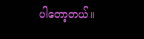ပါတော့တယ်။